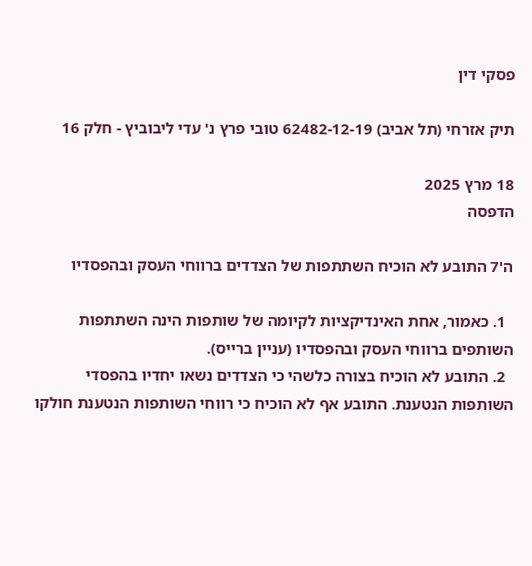פסקי דין

תיק אזרחי (תל אביב) 62482-12-19 טובי פרץ נ' עדי ליבוביץ - חלק 16

18 מרץ 2025
הדפסה

ה'7 התובע לא הוכיח השתתפות של הצדדים ברווחי העסק ובהפסדיו

  1. כאמור, אחת האינדיקציות לקיומה של שותפות הינה השתתפות השותפים ברווחי העסק ובהפסדיו (עניין ברייס).
  2. התובע לא הוכיח בצורה כלשהי כי הצדדים נשאו יחדיו בהפסדי השותפות הנטענת. התובע אף לא הוכיח כי רווחי השותפות הנטענת חולקו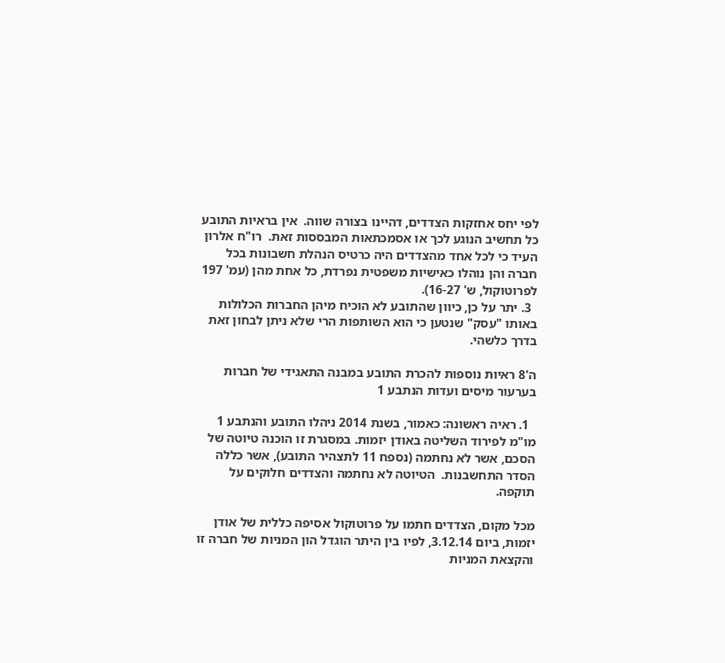לפי יחס אחזקות הצדדים, דהיינו בצורה שווה.  אין בראיות התובע כל תחשיב הנוגע לכך או אסמכתאות המבססות זאת.  רו"ח אלרון העיד כי לכל אחד מהצדדים היה כרטיס הנהלת חשבונות בכל חברה והן נוהלו כאישיות משפטית נפרדת, כל אחת מהן (עמ' 197 לפרוטוקול, ש' 16-27).
  3. יתר על כן, כיוון שהתובע לא הוכיח מיהן החברות הכלולות באותו "עסק" שנטען כי הוא השותפות הרי שלא ניתן לבחון זאת בדרך כלשהי.

ה'8 ראיות נוספות להכרת התובע במבנה התאגידי של חברות בערעור מיסים ועדות הנתבע 1

  1. ראיה ראשונה: כאמור, בשנת 2014 ניהלו התובע והנתבע 1 מו"מ לפירוד השליטה באודן יזמות. במסגרת זו הוכנה טיוטה של הסכם, אשר לא נחתמה (נספח 11 לתצהיר התובע), אשר כללה הסדר התחשבנות.  הטיוטה לא נחתמה והצדדים חלוקים על תוקפה.

מכל מקום, הצדדים חתמו על פרוטוקול אסיפה כללית של אודן יזמות, ביום 3.12.14, לפיו בין היתר הוגדל הון המניות של חברה זו והקצאת המניות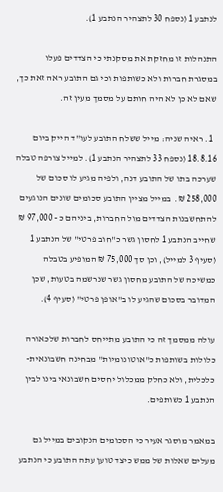לנתבע 1 (נספח 30 לתצהיר הנתבע 1).

התנהלות זו מחזקת את מסקנתי כי הצדדים פעלו במסגרת חברות ולא כשותפות וכי גם התובע ראה זאת כך, שאם לא כן לא היה חותם על מסמך מעין זה.

  1. ראיה שניה: מייל ששלח התובע לעו"ד הייק ביום 18.8.16 (נספח 33 לתצהיר הנתבע 1). למייל צורפה טבלה שערכה בתו של התובע דנה, ולפיה מגיע לו סכום של 258,000 ₪.  במייל מציין התובע סכומים שונים הנוגעים להתחשבנות הצדדים מול החברות, ביניהם כ - 97,000 ₪ שחייב הנתבע 1 לחסון גשר כ"חוב פרטי" של הנתבע 1 (סעיף 3 למייל), וכן סך 75,000 ₪ המופיע בטבלה כמשיכה של התובע מחסון גשר שנרשמה בטעות, שכן המדובר בסכום שהגיע לו ב"אופן פרטי" (סעיף 4).

עולה ממסמך זה כי התובע מתייחס לחברות שלכאורה כלולות בשותפות כ"אוטונומיות" מבחינה חשבונאית-כלכלית, ולא כחלק ממכלול יחסים חשבונאי בינו לבין הנתבע 1 כשותפים.

במאמר מוסגר אעיר כי הסכומים הנקובים במייל גם מעלים שאלות של ממש כיצד טוען עתה התובע כי הנתבע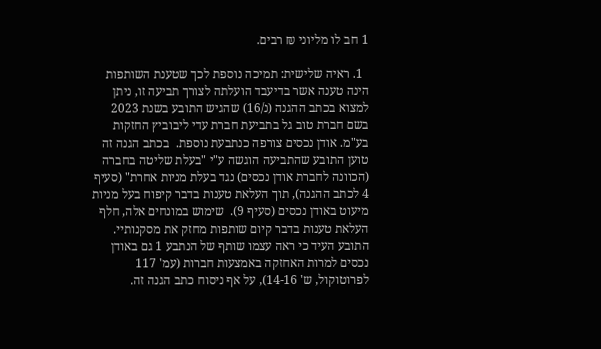1 חב לו מליוני ₪ רבים.

  1. ראיה שלישית: תמיכה נוספת לכך שטענת השותפות הינה טענה אשר בדיעבד הועלתה לצורך תביעה זו, ניתן למצוא בכתב ההגנה (נ/16) שהגיש התובע בשנת 2023 בשם חברת טוב גל בתביעת חברת עדי ליבוביץ החזקות בע"מ. אודן נכסים צורפה כנתבעת נוספת.  בכתב הגנה זה טוען התובע שהתביעה הוגשה ע"י "בעלת שליטה בחברה (הכוונה לחברת אודן נכסים) נגד בעלת מניות אחרת" (סעיף 4 לכתב ההגנה), תוך העלאת טענות בדבר קיפוח בעל מניות מיעוט באודן נכסים (סעיף 9).  שימוש במונחים אלה, חלף העלאת טענות בדבר קיום שותפות מחזק את מסקנותיי.  התובע העיד כי ראה עצמו שותף של הנתבע 1 גם באודן נכסים למרות האחזקה באמצעות חברות (עמ' 117 לפרוטוקול, ש' 14-16), על אף ניסוח כתב הגנה זה.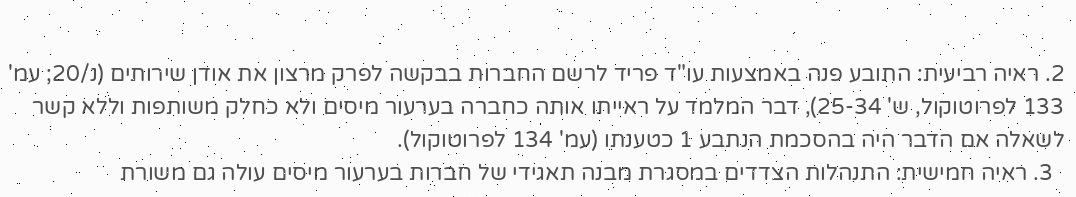2. ראיה רביעית: התובע פנה באמצעות עו"ד פריד לרשם החברות בבקשה לפרק מרצון את אודן שירותים (נ/20; עמ' 133 לפרוטוקול, ש' 25-34), דבר המלמד על ראייתו אותה כחברה בערעור מיסים ולא כחלק משותפות וללא קשר לשאלה אם הדבר היה בהסכמת הנתבע 1 כטענתו (עמ' 134 לפרוטוקול).
  3. ראיה חמישית: התנהלות הצדדים במסגרת מבנה תאגידי של חברות בערעור מיסים עולה גם משורת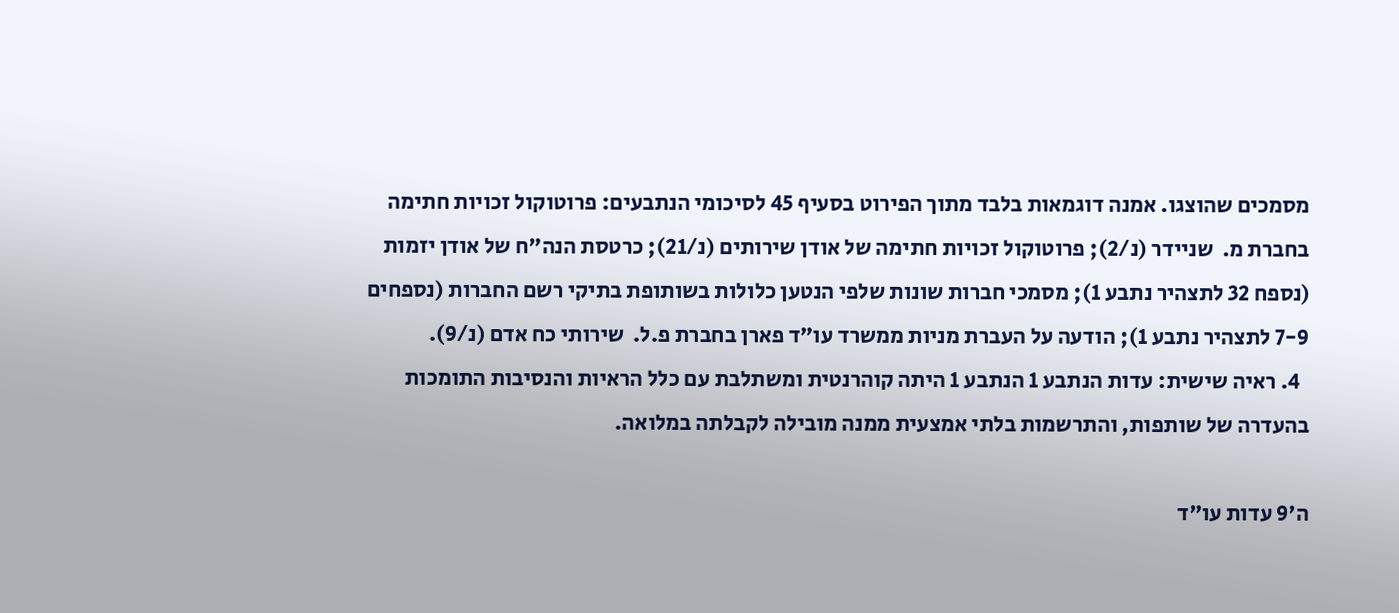מסמכים שהוצגו. אמנה דוגמאות בלבד מתוך הפירוט בסעיף 45 לסיכומי הנתבעים: פרוטוקול זכויות חתימה בחברת מ.  שניידר (נ/2); פרוטוקול זכויות חתימה של אודן שירותים (נ/21); כרטסת הנה"ח של אודן יזמות (נספח 32 לתצהיר נתבע 1); מסמכי חברות שונות שלפי הנטען כלולות בשותופת בתיקי רשם החברות (נספחים 7-9 לתצהיר נתבע 1); הודעה על העברת מניות ממשרד עו"ד פארן בחברת פ.ל.  שירותי כח אדם (נ/9).
  4. ראיה שישית: עדות הנתבע 1 הנתבע 1 היתה קוהרנטית ומשתלבת עם כלל הראיות והנסיבות התומכות בהעדרה של שותפות, והתרשמות בלתי אמצעית ממנה מובילה לקבלתה במלואה.

ה'9 עדות עו"ד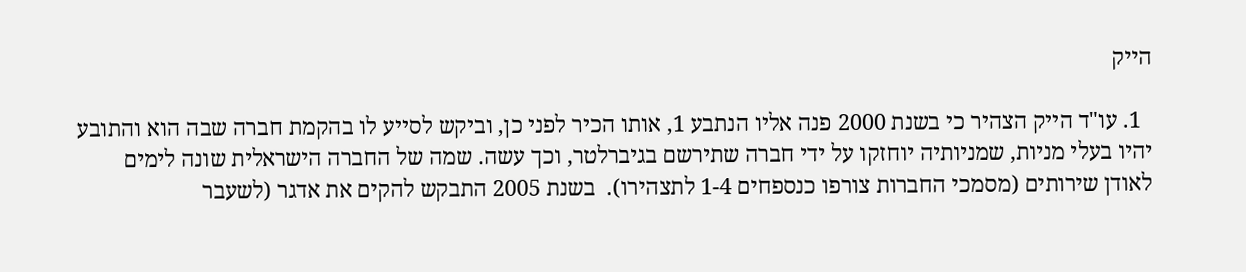הייק

  1. עו"ד הייק הצהיר כי בשנת 2000 פנה אליו הנתבע 1, אותו הכיר לפני כן, וביקש לסייע לו בהקמת חברה שבה הוא והתובע יהיו בעלי מניות, שמניותיה יוחזקו על ידי חברה שתירשם בגיברלטר, וכך עשה. שמה של החברה הישראלית שונה לימים לאודן שירותים (מסמכי החברות צורפו כנספחים 1-4 לתצהירו).  בשנת 2005 התבקש להקים את אדגר (לשעבר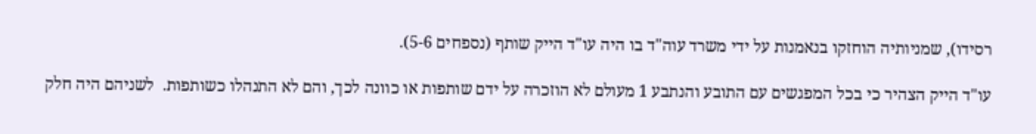רסידו), שמניותיה הוחזקו בנאמנות על ידי משרד עוה"ד בו היה עו"ד הייק שותף (נספחים 5-6).

עו"ד הייק הצהיר כי בכל המפגשים עם התובע והנתבע 1 מעולם לא הוזכרה על ידם שותפות או כוונה לכך, והם לא התנהלו כשותפות.  לשניהם היה חלק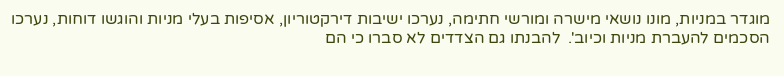מוגדר במניות, מונו נושאי מישרה ומורשי חתימה, נערכו ישיבות דירקטוריון, אסיפות בעלי מניות והוגשו דוחות, נערכו הסכמים להעברת מניות וכיוב'.  להבנתו גם הצדדים לא סברו כי הם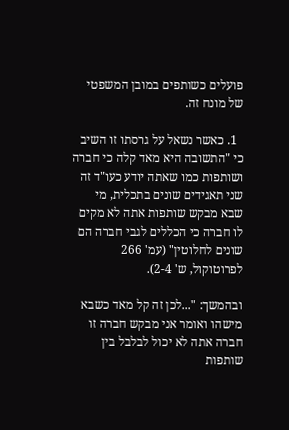פועלים כשותפים במובן המשפטי של מונח זה.

  1. כאשר נשאל על גרסתו זו השיב כי "התשובה היא מאד קלה כי חברה ושותפות כמו שאתה יודע כעו"ד זה שני תאגידים שונים בתכלית, מי שבא מבקש שותפות אתה לא מקים לו חברה כי הכללים לגבי חברה הם שונים לחלוטין" (עמ' 266 לפרוטוקול, ש' 2-4).

ובהמשך: "...לכן זה קל מאד כשבא מישהו ואומר אני מבקש חברה זו חברה אתה לא יכול לבלבל בין שותפות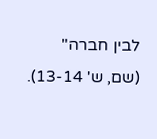לבין חברה" (שם, ש' 13-14).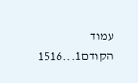עמוד הקודם1...1516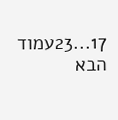17...23עמוד הבא